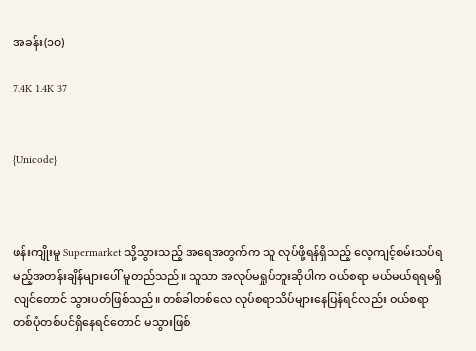အခန်း(၁၀)

7.4K 1.4K 37


{Unicode}



ဖန်းကျိုးမူ Supermarket သို့သွားသည့် အရေအတွက်က သူ လုပ်ဖို့ရန်ရှိသည့် လေ့ကျင့်စမ်းသပ်ရမည့်အတန်းချိန်များပေါ် မူတည်သည်။ သူသာ အလုပ်မရှုပ်ဘူးဆိုပါက ဝယ်စရာ မယ်မယ်ရရမရှိလျင်တောင် သွားပတ်ဖြစ်သည်။ တစ်ခါတစ်လေ လုပ်စရာသိပ်များနေပြန်ရင်လည်း ဝယ်စရာတစ်ပုံတစ်ပင်ရှိနေရင်တောင် မသွားဖြစ်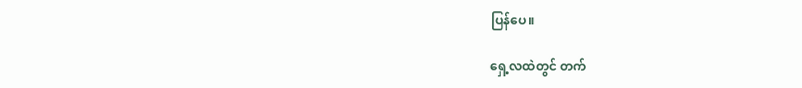ပြန်ပေ။

ရှေ့လထဲတွင် တက်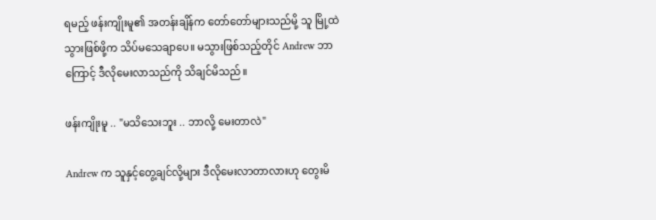ရမည့် ဖန်းကျိုးမူ၏ အတန်းချိန်က တော်တော်များသည်မို့ သူ မြို့ထဲသွားဖြစ်ဖို့က သိပ်မသေချာပေ။ မသွားဖြစ်သည့်တိုင် Andrew ဘာကြောင့် ဒီလိုမေးလာသည်ကို သိချင်မိသည်။

ဖန်းကျိုးမူ .. "မသိသေးဘူး .. ဘာလို့ မေးတာလဲ"

Andrew က သူနှင့်တွေ့ချင်လို့များ ဒီလိုမေးလာတာလားဟု တွေးမိ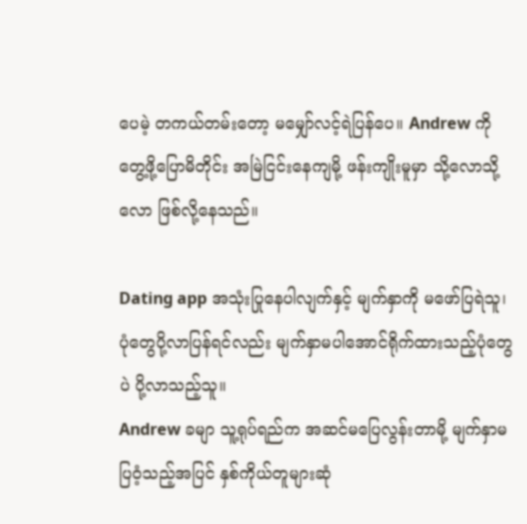ပေမဲ့ တကယ်တမ်းတော့ မမျှော်လင့်ရဲပြန်ပေ။ Andrew ကို တွေ့ဖို့ပြောမိတိုင်း အမြဲငြင်းနေကျမို့ ဖန်းကျိုးမူမှာ သို့လောသို့လော ဖြစ်လို့နေသည်။

Dating app အသုံးပြုနေပါလျက်နှင့် မျက်နှာကို မဖော်ပြရဲသူ၊ ပုံတွေပို့လာပြန်ရင်လည်း မျက်နှာမပါအောင်ရိုက်ထားသည့်ပုံတွေပဲ ပို့လာသည့်သူ။
Andrew ခမျာ သူ့ရုပ်ရည်က အဆင်မပြေလွန်းတာမို့ မျက်နှာမပြဝံ့သည့်အပြင် နှစ်ကိုယ်တူများဆုံ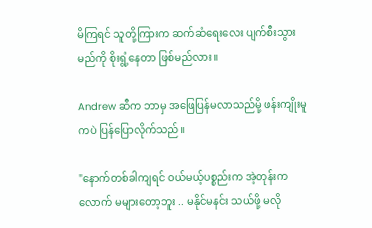မိကြရင် သူတို့ကြားက ဆက်ဆံရေးလေး ပျက်စီးသွားမည်ကို စိုးရွံ့နေတာ ဖြစ်မည်လား။

Andrew ဆီက ဘာမှ အဖြေပြန်မလာသည်မို့ ဖန်းကျိုးမူကပဲ ပြန်ပြောလိုက်သည်။

"နောက်တစ်ခါကျရင် ဝယ်မယ့်ပစ္စည်းက အဲ့တုန်းကလောက် မများတော့ဘူး .. မနိုင်မနင်း သယ်ဖို့ မလို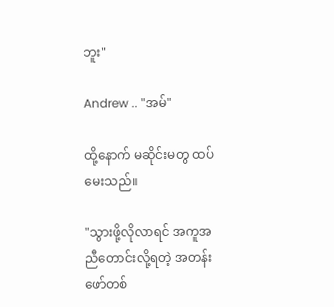ဘူး"

Andrew .. "အမ်"

ထို့နောက် မဆိုင်းမတွ ထပ်မေးသည်။

"သွားဖို့လိုလာရင် အကူအညီတောင်းလို့ရတဲ့ အတန်းဖော်တစ်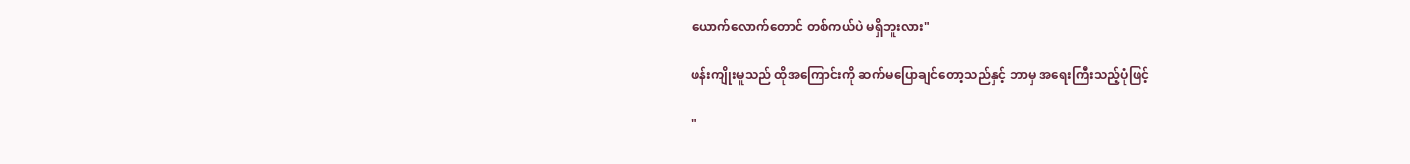ယောက်လောက်တောင် တစ်ကယ်ပဲ မရှိဘူးလား"

ဖန်းကျိုးမူသည် ထိုအကြောင်းကို ဆက်မပြောချင်တော့သည်နှင့် ဘာမှ အရေးကြီးသည့်ပုံဖြင့်

"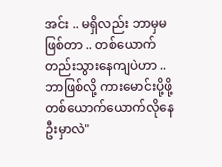အင်း .. မရှိလည်း ဘာမှမဖြစ်တာ .. တစ်ယောက်တည်းသွားနေကျပဲဟာ .. ဘာဖြစ်လို့ ကားမောင်းပို့ဖို့ တစ်ယောက်ယောက်လိုနေဦးမှာလဲ"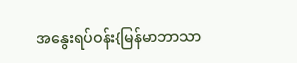အနွေးရပ်ဝန်း{မြန်မာဘာသာ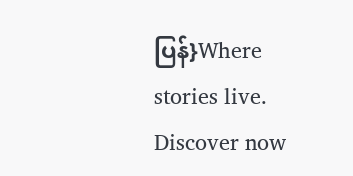ပြန်}Where stories live. Discover now